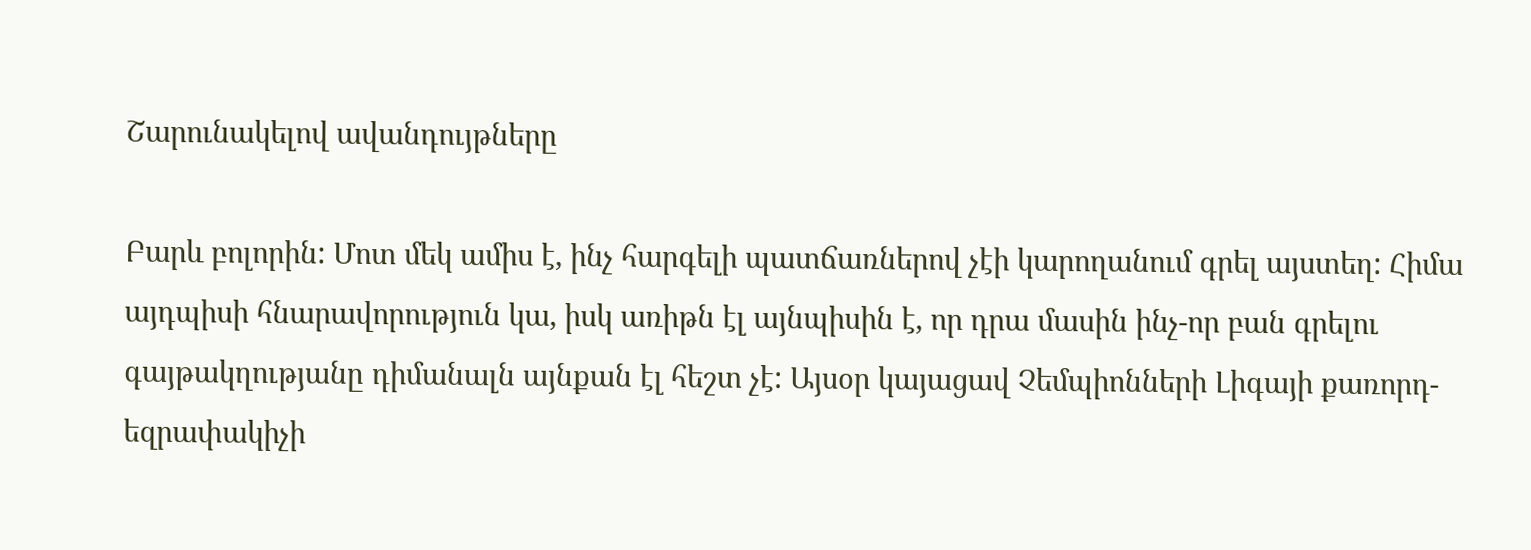Շարունակելով ավանդույթները

Բարև բոլորին: Մոտ մեկ ամիս է, ինչ հարգելի պատճառներով չէի կարողանում գրել այստեղ: Հիմա այդպիսի հնարավորություն կա, իսկ առիթն էլ այնպիսին է, որ դրա մասին ինչ-որ բան գրելու գայթակղությանը դիմանալն այնքան էլ հեշտ չէ: Այսօր կայացավ Չեմպիոնների Լիգայի քառորդ-եզրափակիչի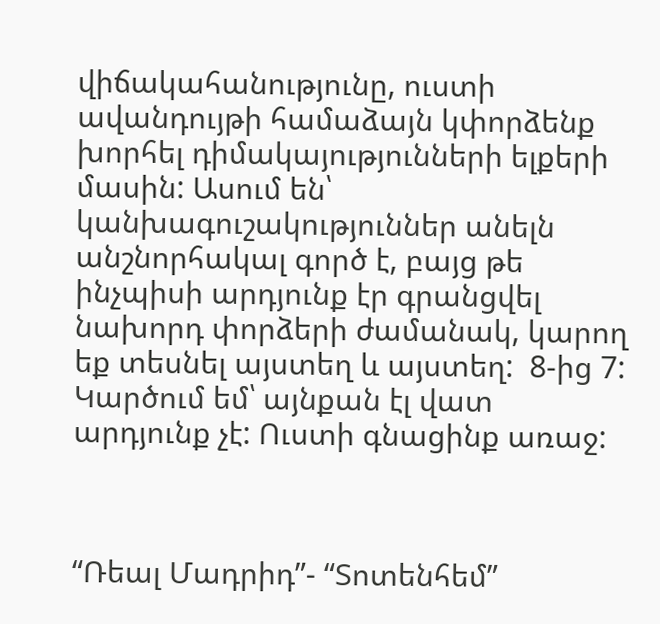վիճակահանությունը, ուստի ավանդույթի համաձայն կփորձենք խորհել դիմակայությունների ելքերի մասին: Ասում են՝ կանխագուշակություններ անելն անշնորհակալ գործ է, բայց թե ինչպիսի արդյունք էր գրանցվել նախորդ փորձերի ժամանակ, կարող եք տեսնել այստեղ և այստեղ:  8-ից 7: Կարծում եմ՝ այնքան էլ վատ արդյունք չէ: Ուստի գնացինք առաջ:



“Ռեալ Մադրիդ”- “Տոտենհեմ”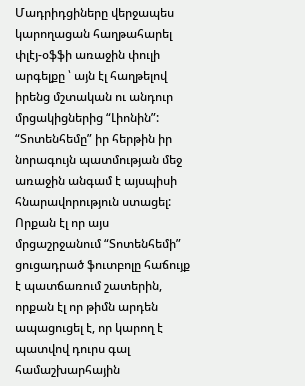Մադրիդցիները վերջապես կարողացան հաղթահարել փլէյ-օֆֆի առաջին փուլի արգելքը ՝ այն էլ հաղթելով իրենց մշտական ու անդուր մրցակիցներից “Լիոնին”: “Տոտենհեմը” իր հերթին իր նորագույն պատմության մեջ առաջին անգամ է այսպիսի հնարավորություն ստացել: Որքան էլ որ այս մրցաշրջանում “Տոտենհեմի” ցուցադրած ֆուտբոլը հաճույք է պատճառում շատերին, որքան էլ որ թիմն արդեն ապացուցել է, որ կարող է պատվով դուրս գալ համաշխարհային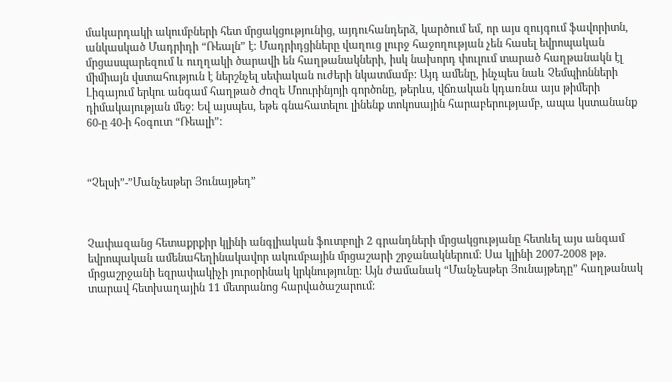մակարդակի ակումբների հետ մրցակցությունից, այդուհանդերձ, կարծում եմ, որ այս զույգում ֆավորիտն, անկասկած Մադրիդի “Ռեալն” է: Մադրիդցիները վաղուց լուրջ հաջողության չեն հասել եվրոպական մրցասպարեզում և ուղղակի ծարավի են հաղթանակների, իսկ նախորդ փուլում տարած հաղթանակն էլ միմիայն վստահություն է ներշնչել սեփական ուժերի նկատմամբ: Այդ ամենը, ինչպես նաև Չեմպիոնների Լիգայում երկու անգամ հաղթած Ժոզե Մոուրինյոյի գործոնը, թերևս, վճռական կդառնա այս թիմերի դիմակայության մեջ: Եվ այսպես, եթե գնահատելու լինենք տոկոսային հարաբերությամբ, ապա կստանանք 60-ը 40-ի հօգուտ “Ռեալի”:



“Չելսի”-”Մանչեսթեր Յունայթեդ”



Չափազանց հետաքրքիր կլինի անգլիական ֆուտբոլի 2 գրանդների մրցակցությանը հետևել այս անգամ եվրոպական ամենահեղինակավոր ակումբային մրցաշարի շրջանակներում: Սա կլինի 2007-2008 թթ. մրցաշրջանի եզրափակիչի յուրօրինակ կրկնությունը: Այն ժամանակ “Մանչեսթեր Յունայթեդը” հաղթանակ տարավ հետխաղային 11 մետրանոց հարվածաշարում: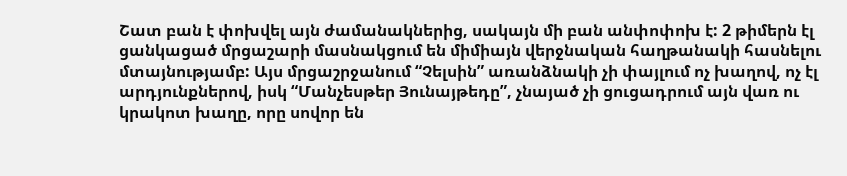Շատ բան է փոխվել այն ժամանակներից, սակայն մի բան անփոփոխ է: 2 թիմերն էլ ցանկացած մրցաշարի մասնակցում են միմիայն վերջնական հաղթանակի հասնելու մտայնությամբ: Այս մրցաշրջանում “Չելսին” առանձնակի չի փայլում ոչ խաղով, ոչ էլ արդյունքներով, իսկ “Մանչեսթեր Յունայթեդը”, չնայած չի ցուցադրում այն վառ ու կրակոտ խաղը, որը սովոր են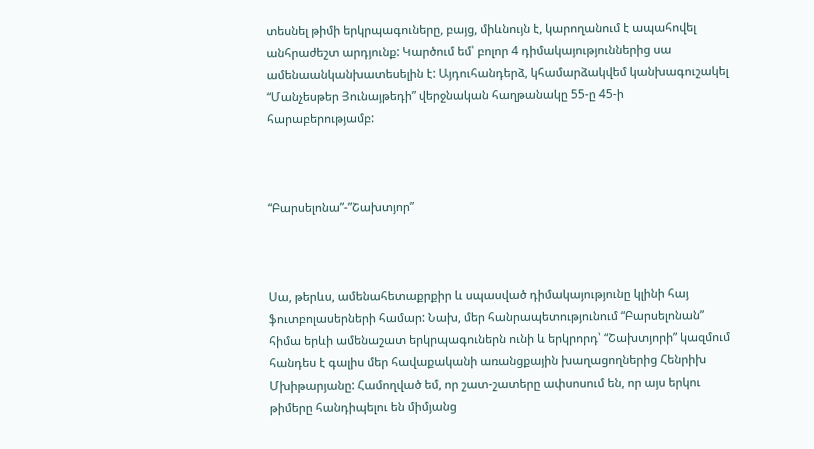տեսնել թիմի երկրպագուները, բայց, միևնույն է, կարողանում է ապահովել անհրաժեշտ արդյունք: Կարծում եմ՝ բոլոր 4 դիմակայություններից սա ամենաանկանխատեսելին է: Այդուհանդերձ, կհամարձակվեմ կանխագուշակել “Մանչեսթեր Յունայթեդի” վերջնական հաղթանակը 55-ը 45-ի հարաբերությամբ:



“Բարսելոնա”-”Շախտյոր”



Սա, թերևս, ամենահետաքրքիր և սպասված դիմակայությունը կլինի հայ ֆուտբոլասերների համար: Նախ, մեր հանրապետությունում “Բարսելոնան” հիմա երևի ամենաշատ երկրպագուներն ունի և երկրորդ՝ “Շախտյորի” կազմում հանդես է գալիս մեր հավաքականի առանցքային խաղացողներից Հենրիխ Մխիթարյանը: Համողված եմ, որ շատ-շատերը ափսոսում են, որ այս երկու թիմերը հանդիպելու են միմյանց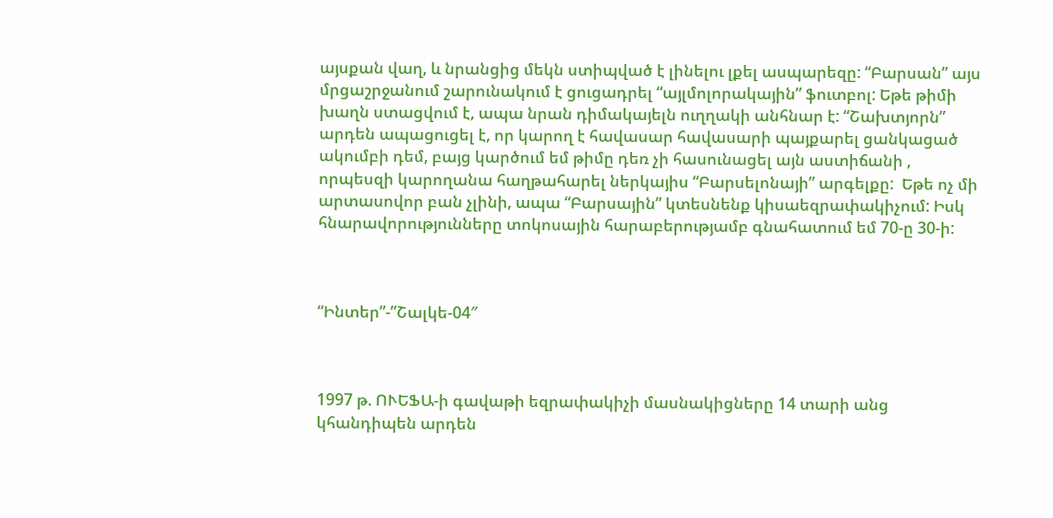այսքան վաղ, և նրանցից մեկն ստիպված է լինելու լքել ասպարեզը: “Բարսան” այս մրցաշրջանում շարունակում է ցուցադրել “այլմոլորակային” ֆուտբոլ: Եթե թիմի խաղն ստացվում է, ապա նրան դիմակայելն ուղղակի անհնար է: “Շախտյորն” արդեն ապացուցել է, որ կարող է հավասար հավասարի պայքարել ցանկացած ակումբի դեմ, բայց կարծում եմ թիմը դեռ չի հասունացել այն աստիճանի , որպեսզի կարողանա հաղթահարել ներկայիս “Բարսելոնայի” արգելքը:  Եթե ոչ մի արտասովոր բան չլինի, ապա “Բարսային” կտեսնենք կիսաեզրափակիչում: Իսկ հնարավորությունները տոկոսային հարաբերությամբ գնահատում եմ 70-ը 30-ի:



“Ինտեր”-”Շալկե-04″



1997 թ. ՈՒԵՖԱ-ի գավաթի եզրափակիչի մասնակիցները 14 տարի անց կհանդիպեն արդեն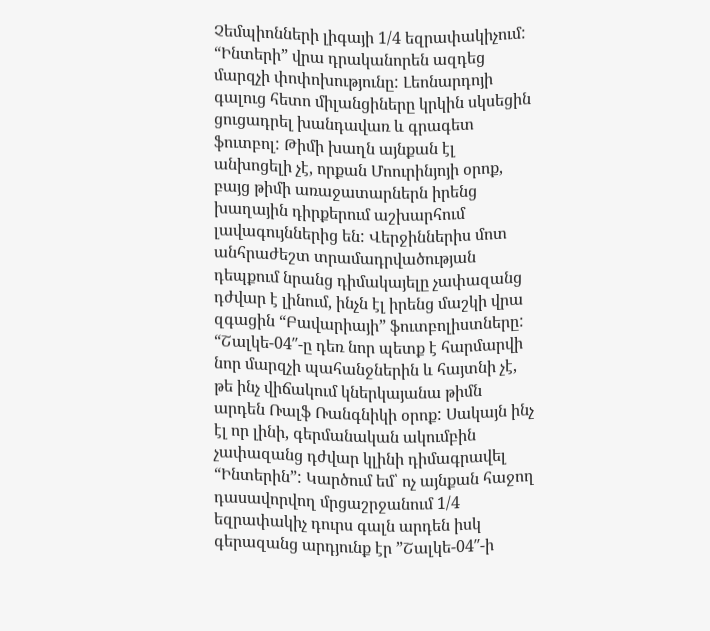Չեմպիոնների լիգայի 1/4 եզրափակիչում: “Ինտերի” վրա դրականորեն ազդեց մարզչի փոփոխությունը: Լեոնարդոյի գալուց հետո միլանցիները կրկին սկսեցին ցուցադրել խանդավառ և գրագետ ֆուտբոլ: Թիմի խաղն այնքան էլ անխոցելի չէ, որքան Մոուրինյոյի օրոք, բայց թիմի առաջատարներն իրենց խաղային դիրքերում աշխարհում լավագույններից են: Վերջիններիս մոտ անհրաժեշտ տրամադրվածության դեպքում նրանց դիմակայելը չափազանց դժվար է լինում, ինչն էլ իրենց մաշկի վրա զգացին “Բավարիայի” ֆուտբոլիստները: “Շալկե-04″-ը դեռ նոր պետք է հարմարվի նոր մարզչի պահանջներին և հայտնի չէ, թե ինչ վիճակում կներկայանա թիմն արդեն Ռալֆ Ռանգնիկի օրոք: Սակայն ինչ էլ որ լինի, գերմանական ակումբին չափազանց դժվար կլինի դիմագրավել “Ինտերին”: Կարծում եմ՝ ոչ այնքան հաջող դասավորվող մրցաշրջանում 1/4 եզրափակիչ դուրս գալն արդեն իսկ գերազանց արդյունք էր ”Շալկե-04″-ի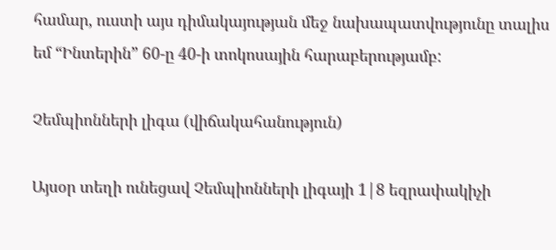համար, ուստի այս դիմակայության մեջ նախապատվությունը տալիս եմ “Ինտերին” 60-ը 40-ի տոկոսային հարաբերությամբ:

Չեմպիոնների լիգա (վիճակահանություն)

Այսօր տեղի ունեցավ Չեմպիոնների լիգայի 1|8 եզրափակիչի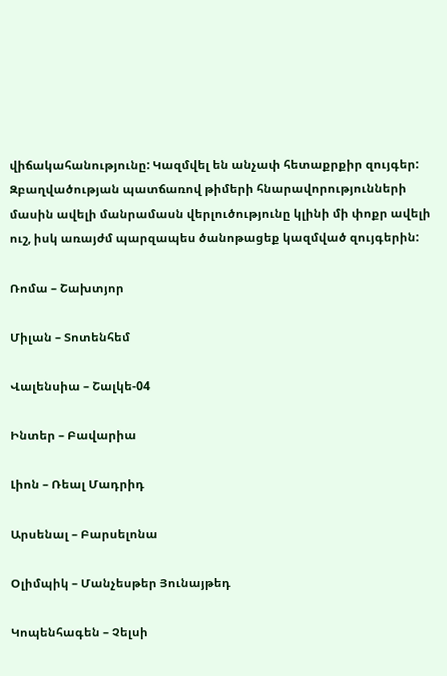վիճակահանությունը: Կազմվել են անչափ հետաքրքիր զույգեր:  Զբաղվածության պատճառով թիմերի հնարավորությունների մասին ավելի մանրամասն վերլուծությունը կլինի մի փոքր ավելի ուշ, իսկ առայժմ պարզապես ծանոթացեք կազմված զույգերին:

Ռոմա – Շախտյոր

Միլան – Տոտենհեմ

Վալենսիա – Շալկե-04

Ինտեր – Բավարիա

Լիոն – Ռեալ Մադրիդ

Արսենալ – Բարսելոնա

Օլիմպիկ – Մանչեսթեր Յունայթեդ

Կոպենհագեն – Չելսի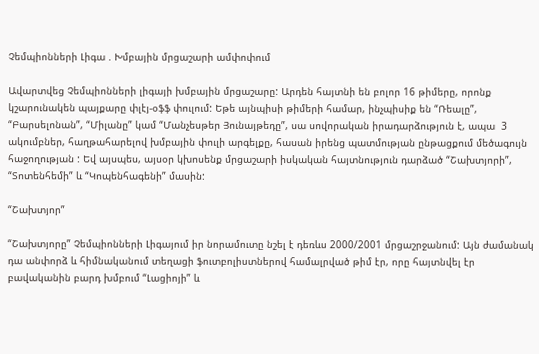Չեմպիոնների Լիգա . Խմբային մրցաշարի ամփոփում

Ավարտվեց Չեմպիոնների լիգայի խմբային մրցաշարը: Արդեն հայտնի են բոլոր 16 թիմերը, որոնք կշարունակեն պայքարը փլէյ-օֆֆ փուլում: Եթե այնպիսի թիմերի համար, ինչպիսիք են “Ռեալը”, “Բարսելոնան”, “Միլանը” կամ “Մանչեսթեր Յունայթեդը”, սա սովորական իրադարձություն է, ապա  3 ակումբներ, հաղթահարելով խմբային փուլի արգելքը, հասան իրենց պատմության ընթացքում մեծագույն հաջողության : Եվ այսպես, այսօր կխոսենք մրցաշարի իսկական հայտնություն դարձած “Շախտյորի”, “Տոտենհեմի” և “Կոպենհագենի” մասին:

“Շախտյոր”

“Շախտյորը” Չեմպիոնների Լիգայում իր նորամուտը նշել է դեռևս 2000/2001 մրցաշրջանում: Այն ժամանակ դա անփորձ և հիմնականում տեղացի ֆուտբոլիստներով համալրված թիմ էր, որը հայտնվել էր բավականին բարդ խմբում “Լացիոյի” և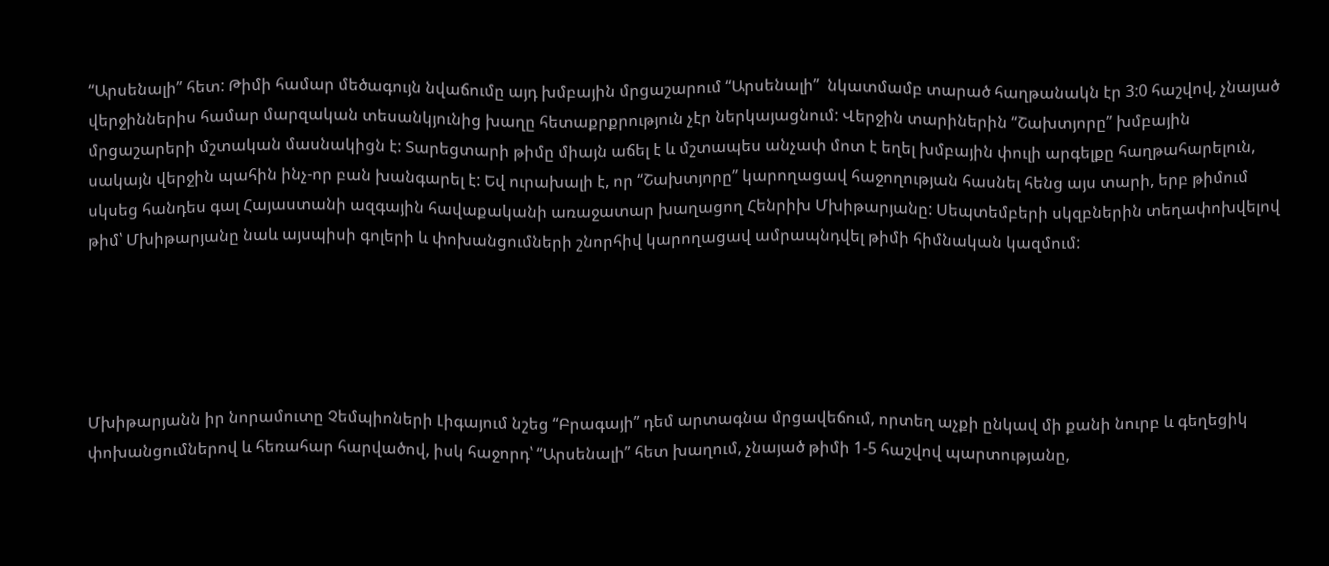“Արսենալի” հետ: Թիմի համար մեծագույն նվաճումը այդ խմբային մրցաշարում “Արսենալի”  նկատմամբ տարած հաղթանակն էր 3:0 հաշվով, չնայած վերջիններիս համար մարզական տեսանկյունից խաղը հետաքրքրություն չէր ներկայացնում: Վերջին տարիներին “Շախտյորը” խմբային մրցաշարերի մշտական մասնակիցն է: Տարեցտարի թիմը միայն աճել է և մշտապես անչափ մոտ է եղել խմբային փուլի արգելքը հաղթահարելուն, սակայն վերջին պահին ինչ-որ բան խանգարել է: Եվ ուրախալի է, որ “Շախտյորը” կարողացավ հաջողության հասնել հենց այս տարի, երբ թիմում սկսեց հանդես գալ Հայաստանի ազգային հավաքականի առաջատար խաղացող Հենրիխ Մխիթարյանը: Սեպտեմբերի սկզբներին տեղափոխվելով թիմ՝ Մխիթարյանը նաև այսպիսի գոլերի և փոխանցումների շնորհիվ կարողացավ ամրապնդվել թիմի հիմնական կազմում:





Մխիթարյանն իր նորամուտը Չեմպիոների Լիգայում նշեց “Բրագայի” դեմ արտագնա մրցավեճում, որտեղ աչքի ընկավ մի քանի նուրբ և գեղեցիկ փոխանցումներով և հեռահար հարվածով, իսկ հաջորդ՝ “Արսենալի” հետ խաղում, չնայած թիմի 1-5 հաշվով պարտությանը,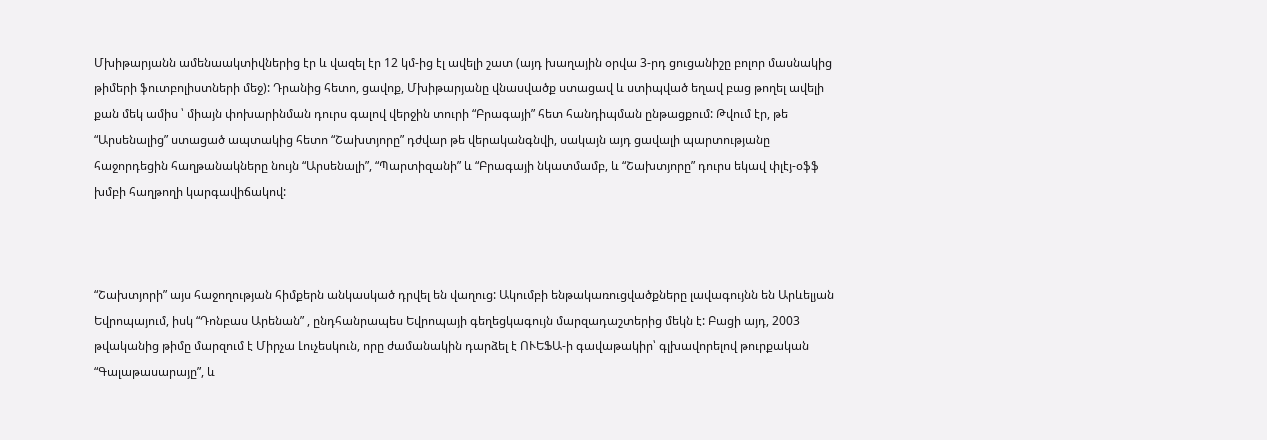Մխիթարյանն ամենաակտիվներից էր և վազել էր 12 կմ-ից էլ ավելի շատ (այդ խաղային օրվա 3-րդ ցուցանիշը բոլոր մասնակից թիմերի ֆուտբոլիստների մեջ): Դրանից հետո, ցավոք, Մխիթարյանը վնասվածք ստացավ և ստիպված եղավ բաց թողել ավելի քան մեկ ամիս ՝ միայն փոխարինման դուրս գալով վերջին տուրի “Բրագայի” հետ հանդիպման ընթացքում: Թվում էր, թե “Արսենալից” ստացած ապտակից հետո “Շախտյորը” դժվար թե վերականգնվի, սակայն այդ ցավալի պարտությանը հաջորդեցին հաղթանակները նույն “Արսենալի”, “Պարտիզանի” և “Բրագայի նկատմամբ, և “Շախտյորը” դուրս եկավ փլէյ-օֆֆ խմբի հաղթողի կարգավիճակով:



“Շախտյորի” այս հաջողության հիմքերն անկասկած դրվել են վաղուց: Ակումբի ենթակառուցվածքները լավագույնն են Արևելյան Եվրոպայում, իսկ “Դոնբաս Արենան” , ընդհանրապես Եվրոպայի գեղեցկագույն մարզադաշտերից մեկն է: Բացի այդ, 2003 թվականից թիմը մարզում է Միրչա Լուչեսկուն, որը ժամանակին դարձել է ՈՒԵՖԱ-ի գավաթակիր՝ գլխավորելով թուրքական “Գալաթասարայը”, և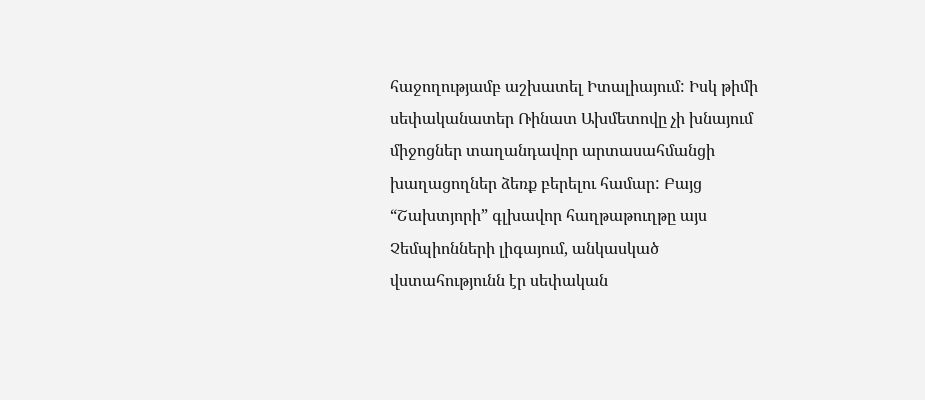հաջողությամբ աշխատել Իտալիայում: Իսկ թիմի սեփականատեր Ռինատ Ախմետովը չի խնայում միջոցներ տաղանդավոր արտասահմանցի խաղացողներ ձեռք բերելու համար: Բայց “Շախտյորի” գլխավոր հաղթաթուղթը այս Չեմպիոնների լիգայում, անկասկած վստահությունն էր սեփական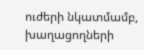ուժերի նկատմամբ, խաղացողների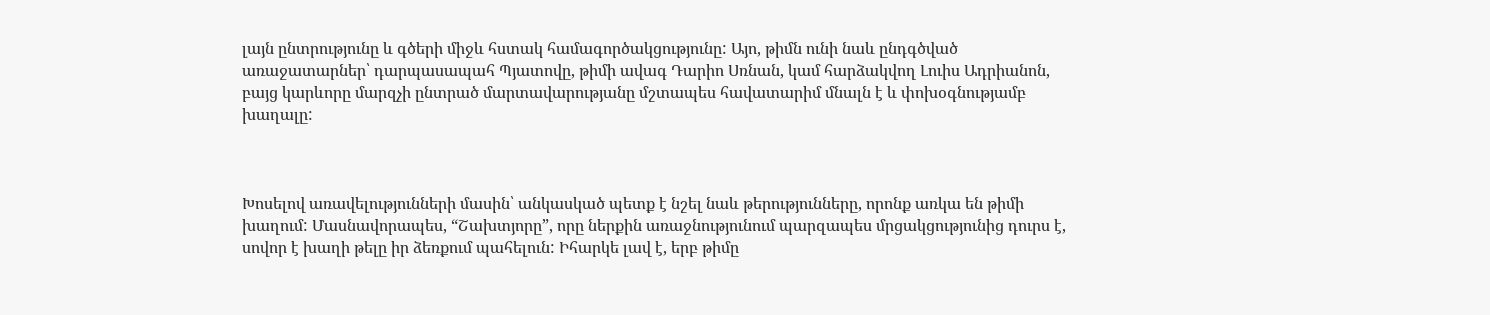լայն ընտրությունը և գծերի միջև հստակ համագործակցությունը: Այո, թիմն ունի նաև ընդգծված առաջատարներ՝ դարպասապահ Պյատովը, թիմի ավագ Դարիո Սռնան, կամ հարձակվող Լուիս Ադրիանոն, բայց կարևորը մարզչի ընտրած մարտավարությանը մշտապես հավատարիմ մնալն է և փոխօգնությամբ խաղալը:



Խոսելով առավելությունների մասին՝ անկասկած պետք է նշել նաև թերությունները, որոնք առկա են թիմի խաղում: Մասնավորապես, “Շախտյորը”, որը ներքին առաջնությունում պարզապես մրցակցությունից դուրս է, սովոր է խաղի թելը իր ձեռքում պահելուն: Իհարկե լավ է, երբ թիմը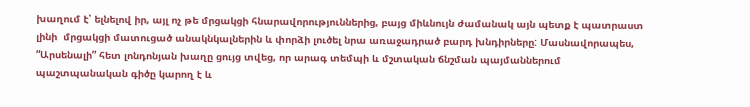խաղում է՝ ելնելով իր, այլ ոչ թե մրցակցի հնարավորություններից, բայց միևնույն ժամանակ այն պետք է պատրաստ լինի  մրցակցի մատուցած անակնկալներին և փորձի լուծել նրա առաջադրած բարդ խնդիրները: Մասնավորապես, “Արսենալի” հետ լոնդոնյան խաղը ցույց տվեց, որ արագ տեմպի և մշտական ճնշման պայմաններում պաշտպանական գիծը կարող է և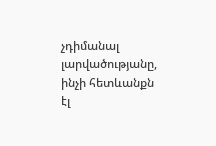չդիմանալ լարվածությանը, ինչի հետևանքն էլ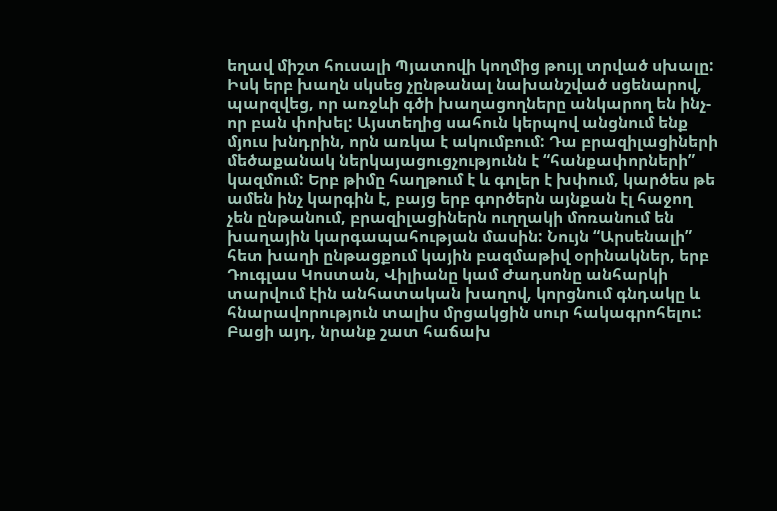եղավ միշտ հուսալի Պյատովի կողմից թույլ տրված սխալը: Իսկ երբ խաղն սկսեց չընթանալ նախանշված սցենարով, պարզվեց, որ առջևի գծի խաղացողները անկարող են ինչ-որ բան փոխել: Այստեղից սահուն կերպով անցնում ենք մյուս խնդրին, որն առկա է ակումբում: Դա բրազիլացիների մեծաքանակ ներկայացուցչությունն է “հանքափորների” կազմում: Երբ թիմը հաղթում է և գոլեր է խփում, կարծես թե ամեն ինչ կարգին է, բայց երբ գործերն այնքան էլ հաջող չեն ընթանում, բրազիլացիներն ուղղակի մոռանում են խաղային կարգապահության մասին: Նույն “Արսենալի” հետ խաղի ընթացքում կային բազմաթիվ օրինակներ, երբ Դուգլաս Կոստան, Վիլիանը կամ Ժադսոնը անհարկի տարվում էին անհատական խաղով, կորցնում գնդակը և հնարավորություն տալիս մրցակցին սուր հակագրոհելու: Բացի այդ, նրանք շատ հաճախ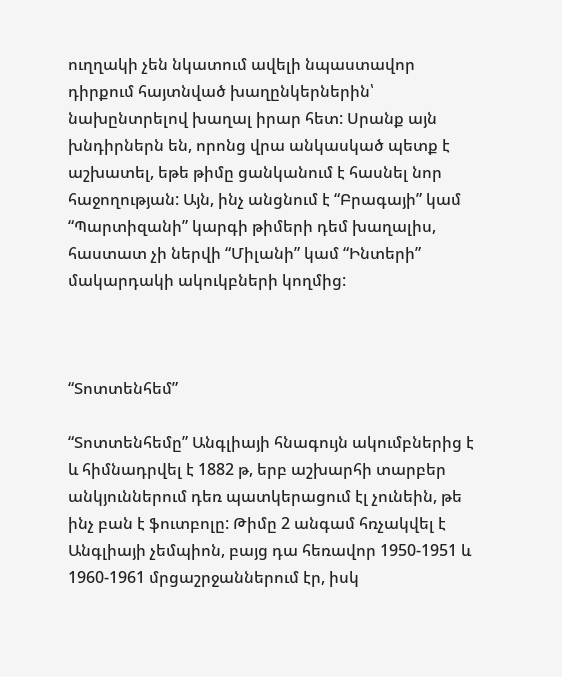ուղղակի չեն նկատում ավելի նպաստավոր դիրքում հայտնված խաղընկերներին՝ նախընտրելով խաղալ իրար հետ: Սրանք այն խնդիրներն են, որոնց վրա անկասկած պետք է աշխատել, եթե թիմը ցանկանում է հասնել նոր հաջողության: Այն, ինչ անցնում է “Բրագայի” կամ “Պարտիզանի” կարգի թիմերի դեմ խաղալիս, հաստատ չի ներվի “Միլանի” կամ “Ինտերի” մակարդակի ակուկբների կողմից:



“Տոտտենհեմ”

“Տոտտենհեմը” Անգլիայի հնագույն ակումբներից է և հիմնադրվել է 1882 թ, երբ աշխարհի տարբեր անկյուններում դեռ պատկերացում էլ չունեին, թե ինչ բան է ֆուտբոլը: Թիմը 2 անգամ հռչակվել է Անգլիայի չեմպիոն, բայց դա հեռավոր 1950-1951 և 1960-1961 մրցաշրջաններում էր, իսկ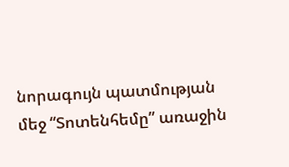նորագույն պատմության մեջ “Տոտենհեմը” առաջին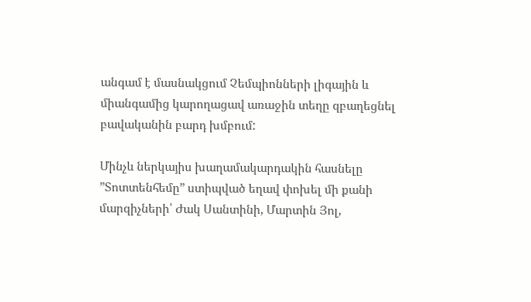անգամ է մասնակցում Չեմպիոնների լիգային և միանգամից կարողացավ առաջին տեղը զբաղեցնել բավականին բարդ խմբում:

Մինչև ներկայիս խաղամակարդակին հասնելը  ”Տոտտենհեմը” ստիպված եղավ փոխել մի քանի մարզիչների՝ Ժակ Սանտինի, Մարտին Յոլ,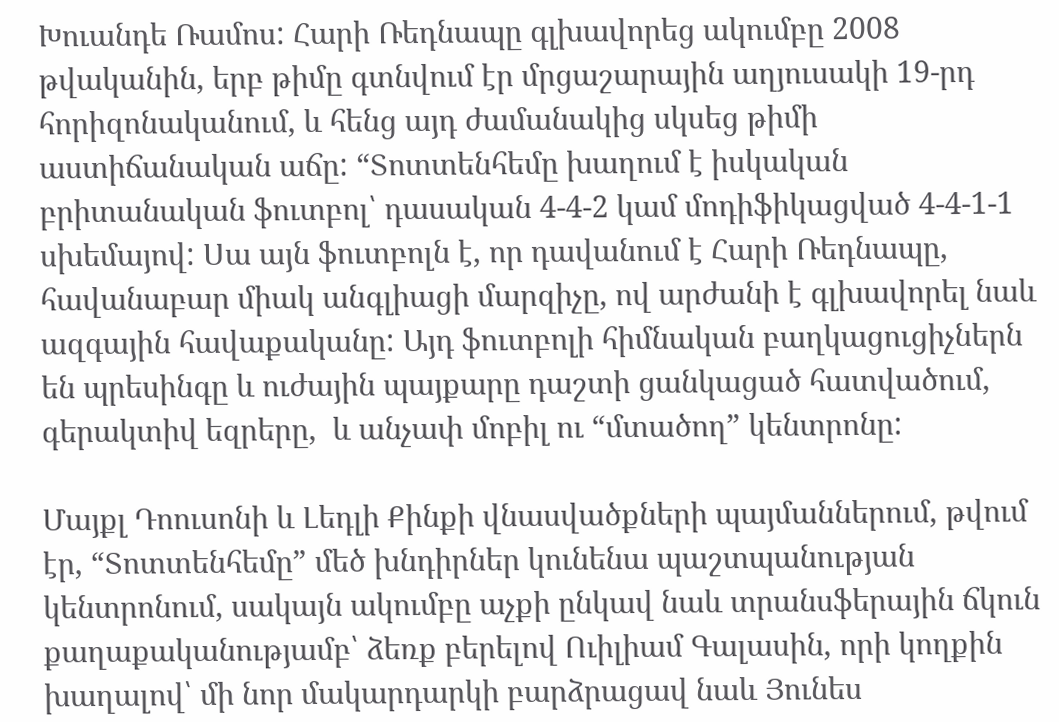Խուանդե Ռամոս: Հարի Ռեդնապը գլխավորեց ակումբը 2008 թվականին, երբ թիմը գտնվում էր մրցաշարային աղյուսակի 19-րդ հորիզոնականում, և հենց այդ ժամանակից սկսեց թիմի աստիճանական աճը: “Տոտտենհեմը խաղում է իսկական բրիտանական ֆուտբոլ՝ դասական 4-4-2 կամ մոդիֆիկացված 4-4-1-1 սխեմայով: Սա այն ֆուտբոլն է, որ դավանում է Հարի Ռեդնապը, հավանաբար միակ անգլիացի մարզիչը, ով արժանի է գլխավորել նաև ազգային հավաքականը: Այդ ֆուտբոլի հիմնական բաղկացուցիչներն են պրեսինգը և ուժային պայքարը դաշտի ցանկացած հատվածում, գերակտիվ եզրերը,  և անչափ մոբիլ ու “մտածող” կենտրոնը:

Մայքլ Դոուսոնի և Լեդլի Քինքի վնասվածքների պայմաններում, թվում էր, “Տոտտենհեմը” մեծ խնդիրներ կունենա պաշտպանության կենտրոնում, սակայն ակումբը աչքի ընկավ նաև տրանսֆերային ճկուն քաղաքականությամբ՝ ձեռք բերելով Ուիլիամ Գալասին, որի կողքին խաղալով՝ մի նոր մակարդարկի բարձրացավ նաև Յունես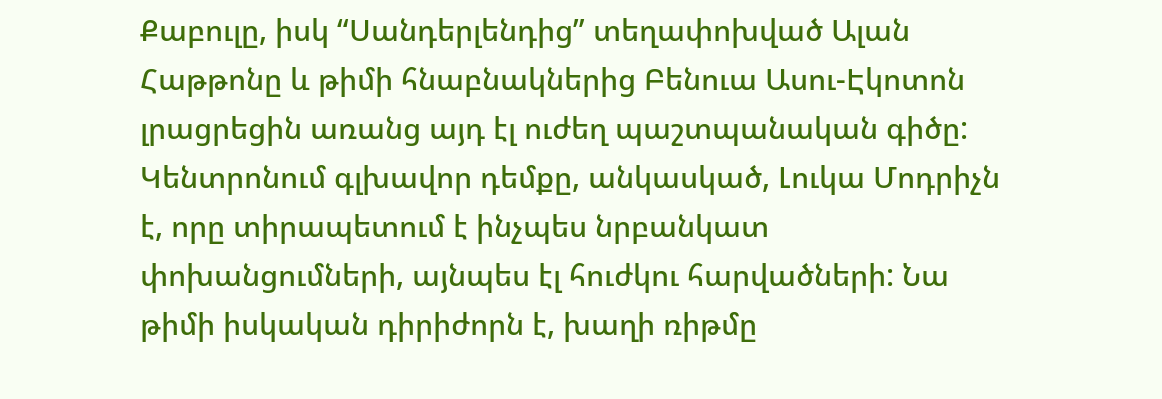Քաբուլը, իսկ “Սանդերլենդից” տեղափոխված Ալան Հաթթոնը և թիմի հնաբնակներից Բենուա Ասու-Էկոտոն լրացրեցին առանց այդ էլ ուժեղ պաշտպանական գիծը: Կենտրոնում գլխավոր դեմքը, անկասկած, Լուկա Մոդրիչն է, որը տիրապետում է ինչպես նրբանկատ փոխանցումների, այնպես էլ հուժկու հարվածների: Նա թիմի իսկական դիրիժորն է, խաղի ռիթմը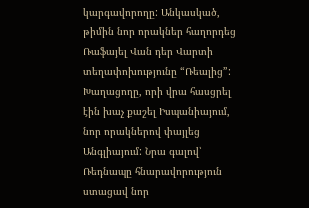կարգավորողը: Անկասկած, թիմին նոր որակներ հաղորդեց Ռաֆայել Վան դեր Վարտի տեղափոխությունը “Ռեալից”: Խաղացողը, որի վրա հասցրել էին խաչ քաշել Իսպանիայում, նոր որակներով փայլեց Անգլիայում: Նրա գալով՝ Ռեդնապը հնարավորություն ստացավ նոր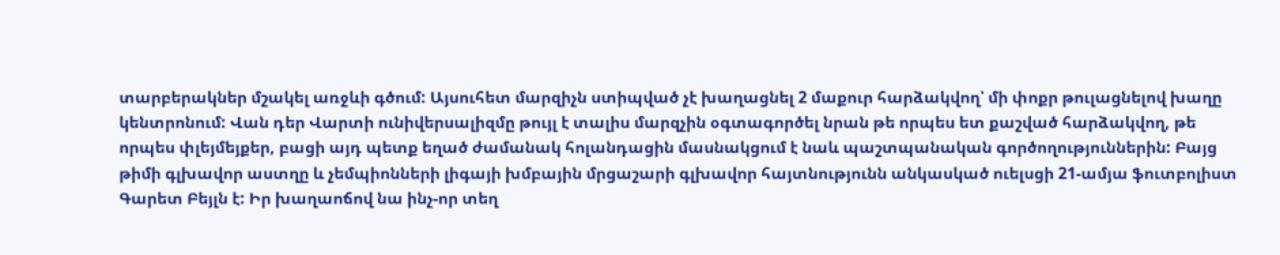տարբերակներ մշակել առջևի գծում: Այսուհետ մարզիչն ստիպված չէ խաղացնել 2 մաքուր հարձակվող՝ մի փոքր թուլացնելով խաղը կենտրոնում: Վան դեր Վարտի ունիվերսալիզմը թույլ է տալիս մարզչին օգտագործել նրան թե որպես ետ քաշված հարձակվող, թե որպես փլեյմեյքեր, բացի այդ պետք եղած ժամանակ հոլանդացին մասնակցում է նաև պաշտպանական գործողություններին: Բայց թիմի գլխավոր աստղը և չեմպիոնների լիգայի խմբային մրցաշարի գլխավոր հայտնությունն անկասկած ուելսցի 21-ամյա ֆուտբոլիստ Գարետ Բեյլն է: Իր խաղաոճով նա ինչ-որ տեղ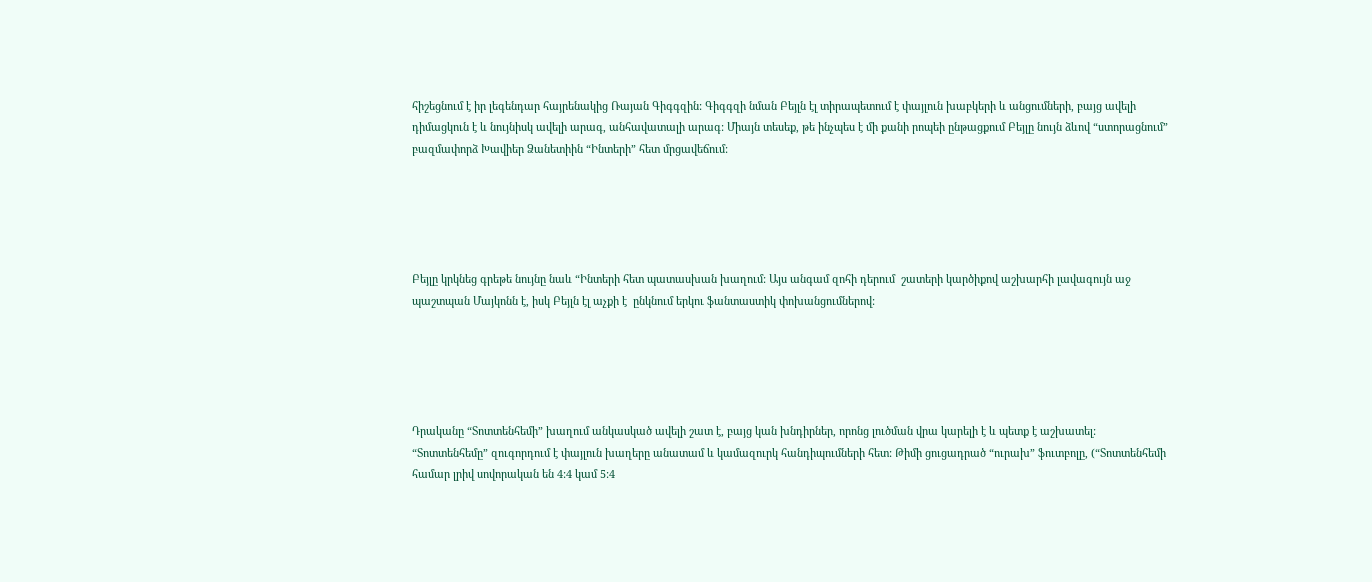հիշեցնում է իր լեգենդար հայրենակից Ռայան Գիգգզին: Գիգգզի նման Բեյլն էլ տիրապետում է փայլուն խաբկերի և անցումների, բայց ավելի դիմացկուն է և նույնիսկ ավելի արագ, անհավատալի արագ: Միայն տեսեք, թե ինչպես է մի քանի րոպեի ընթացքում Բեյլը նույն ձևով “ստորացնում” բազմափորձ Խավիեր Ձանետիին “Ինտերի” հետ մրցավեճում:





Բեյլը կրկնեց գրեթե նույնը նաև “Ինտերի հետ պատասխան խաղում: Այս անգամ զոհի դերում  շատերի կարծիքով աշխարհի լավագույն աջ պաշտպան Մայկոնն է, իսկ Բեյլն էլ աչքի է  ընկնում երկու ֆանտաստիկ փոխանցումներով:





Դրականը “Տոտտենհեմի” խաղում անկասկած ավելի շատ է, բայց կան խնդիրներ, որոնց լուծման վրա կարելի է և պետք է աշխատել: “Տոտտենհեմը” զուգորդում է փայլուն խաղերը անատամ և կամազուրկ հանդիպումների հետ: Թիմի ցուցադրած “ուրախ” ֆուտբոլը, (“Տոտտենհեմի համար լրիվ սովորական են 4:4 կամ 5:4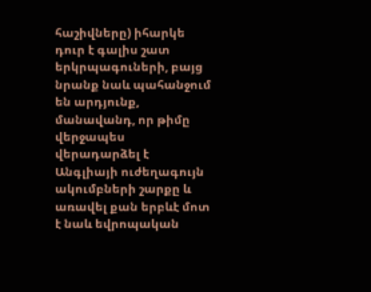հաշիվները) իհարկե դուր է գալիս շատ երկրպագուների, բայց նրանք նաև պահանջում են արդյունք, մանավանդ, որ թիմը վերջապես վերադարձել է Անգլիայի ուժեղագույն ակումբների շարքը և առավել քան երբևէ մոտ է նաև եվրոպական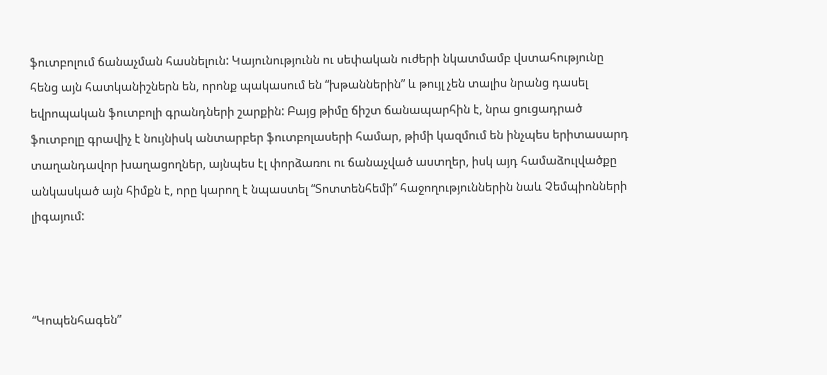ֆուտբոլում ճանաչման հասնելուն: Կայունությունն ու սեփական ուժերի նկատմամբ վստահությունը հենց այն հատկանիշներն են, որոնք պակասում են “խթաններին” և թույլ չեն տալիս նրանց դասել եվրոպական ֆուտբոլի գրանդների շարքին: Բայց թիմը ճիշտ ճանապարհին է, նրա ցուցադրած ֆուտբոլը գրավիչ է նույնիսկ անտարբեր ֆուտբոլասերի համար, թիմի կազմում են ինչպես երիտասարդ տաղանդավոր խաղացողներ, այնպես էլ փորձառու ու ճանաչված աստղեր, իսկ այդ համաձուլվածքը անկասկած այն հիմքն է, որը կարող է նպաստել “Տոտտենհեմի” հաջողություններին նաև Չեմպիոնների լիգայում:



“Կոպենհագեն”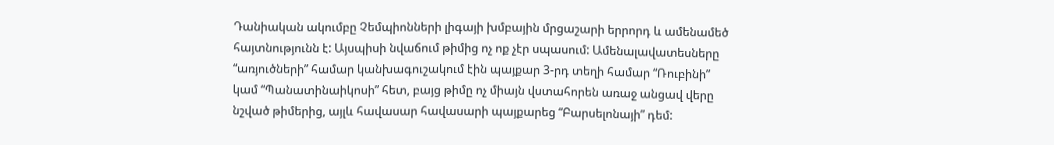Դանիական ակումբը Չեմպիոնների լիգայի խմբային մրցաշարի երրորդ և ամենամեծ  հայտնությունն է: Այսպիսի նվաճում թիմից ոչ ոք չէր սպասում: Ամենալավատեսները “առյուծների” համար կանխագուշակում էին պայքար 3-րդ տեղի համար “Ռուբինի” կամ “Պանատինաիկոսի” հետ, բայց թիմը ոչ միայն վստահորեն առաջ անցավ վերը նշված թիմերից, այլև հավասար հավասարի պայքարեց “Բարսելոնայի” դեմ: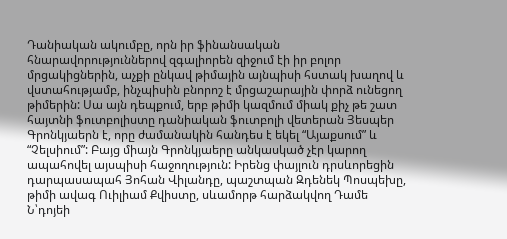Դանիական ակումբը, որն իր ֆինանսական հնարավորություններով զգալիորեն զիջում էի իր բոլոր մրցակիցներին, աչքի ընկավ թիմային այնպիսի հստակ խաղով և վստահությամբ, ինչպիսին բնորոշ է մրցաշարային փորձ ունեցող թիմերին: Սա այն դեպքում, երբ թիմի կազմում միակ քիչ թե շատ հայտնի ֆուտբոլիստը դանիական ֆուտբոլի վետերան Յեսպեր Գրոնկյաերն է, որը ժամանակին հանդես է եկել “Այաքսում” և “Չելսիում”: Բայց միայն Գրոնկյաերը անկասկած չէր կարող ապահովել այսպիսի հաջողություն: Իրենց փայլուն դրսևորեցին դարպասապահ Յոհան Վիլանդը, պաշտպան Զդենեկ Պոսպեխը, թիմի ավագ Ուիլիամ Քվիստը, սևամորթ հարձակվող Դամե Ն՝դոյեի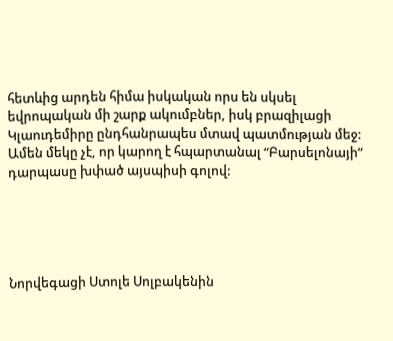հետևից արդեն հիմա իսկական որս են սկսել եվրոպական մի շարք ակումբներ, իսկ բրազիլացի Կլաուդեմիրը ընդհանրապես մտավ պատմության մեջ: Ամեն մեկը չէ, որ կարող է հպարտանալ “Բարսելոնայի” դարպասը խփած այսպիսի գոլով:





Նորվեգացի Ստոլե Սոլբակենին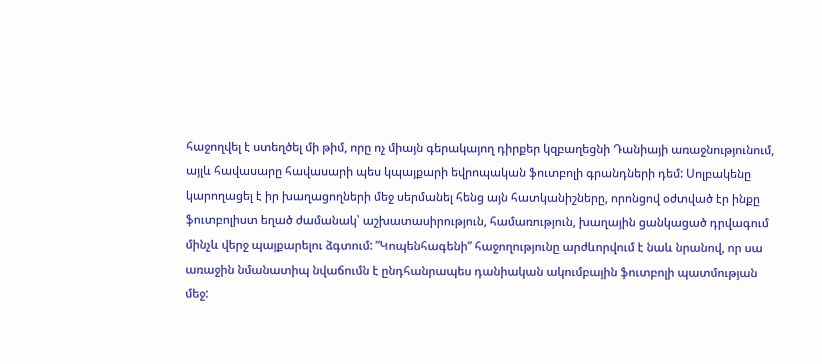հաջողվել է ստեղծել մի թիմ, որը ոչ միայն գերակայող դիրքեր կզբաղեցնի Դանիայի առաջնությունում, այլև հավասարը հավասարի պես կպայքարի եվրոպական ֆուտբոլի գրանդների դեմ: Սոլբակենը կարողացել է իր խաղացողների մեջ սերմանել հենց այն հատկանիշները, որոնցով օժտված էր ինքը ֆուտբոլիստ եղած ժամանակ՝ աշխատասիրություն, համառություն, խաղային ցանկացած դրվագում մինչև վերջ պայքարելու ձգտում: ”Կոպենհագենի” հաջողությունը արժևորվում է նաև նրանով, որ սա առաջին նմանատիպ նվաճումն է ընդհանրապես դանիական ակումբային ֆուտբոլի պատմության մեջ: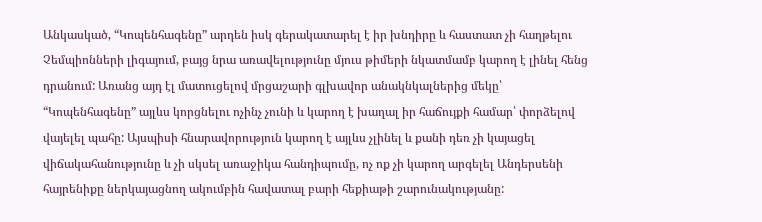Անկասկած, “Կոպենհագենը” արդեն իսկ գերակատարել է իր խնդիրը և հաստատ չի հաղթելու Չեմպիոնների լիգայում, բայց նրա առավելությունը մյուս թիմերի նկատմամբ կարող է լինել հենց դրանում: Առանց այդ էլ մատուցելով մրցաշարի գլխավոր անակնկալներից մեկը՝ “Կոպենհագենը” այլևս կորցնելու ոչինչ չունի և կարող է խաղալ իր հաճույքի համար՝ փորձելով վայելել պահը: Այսպիսի հնարավորություն կարող է այլևս չլինել և քանի դեռ չի կայացել վիճակահանությունը և չի սկսել առաջիկա հանդիպումը, ոչ ոք չի կարող արգելել Անդերսենի հայրենիքը ներկայացնող ակումբին հավատալ բարի հեքիաթի շարունակությանը: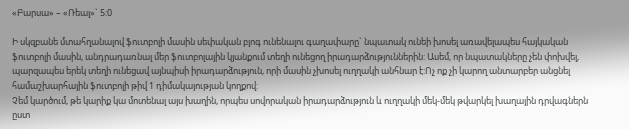«Բարսա» – «Ռեալ»` 5:0

Ի սկզբանե մտահղանալով ֆուտբոլի մասին սեփական բլոգ ունենալու գաղափարը` նպատակ ունեի խոսել առավելապես հայկական ֆուտբոլի մասին, անդրադառնալ մեր ֆուտբոլային կյանքում տեղի ունեցող իրադարձություններին: Ասեմ, որ նպատակները չեն փոխվել, պարզապես երեկ տեղի ունեցավ այնպիսի իրադարձություն, որի մասին չխոսել ուղղակի անհնար է:Ոչ ոք չի կարող անտարբեր անցնել համաշխարհային ֆուտբոլի թիվ 1 դիմակայության կողքով:
Չեմ կարծում, թե կարիք կա մոտենալ այս խաղին, որպես սովորական իրադարձություն և ուղղակի մեկ-մեկ թվարկել խաղային դրվագներն ըստ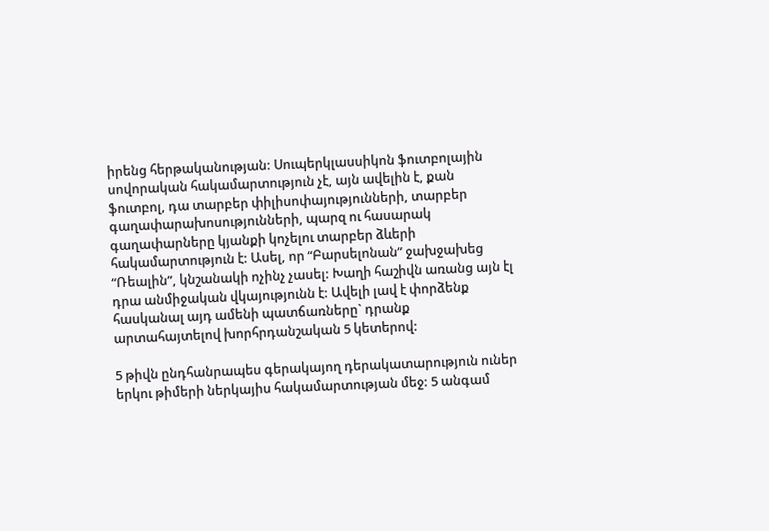իրենց հերթականության: Սուպերկլասսիկոն ֆուտբոլային սովորական հակամարտություն չէ, այն ավելին է, քան ֆուտբոլ, դա տարբեր փիլիսոփայությունների, տարբեր գաղափարախոսությունների, պարզ ու հասարակ  գաղափարները կյանքի կոչելու տարբեր ձևերի հակամարտություն է: Ասել, որ “Բարսելոնան” ջախջախեց “Ռեալին”, կնշանակի ոչինչ չասել: Խաղի հաշիվն առանց այն էլ դրա անմիջական վկայությունն է: Ավելի լավ է փորձենք հասկանալ այդ ամենի պատճառները` դրանք արտահայտելով խորհրդանշական 5 կետերով:

5 թիվն ընդհանրապես գերակայող դերակատարություն ուներ երկու թիմերի ներկայիս հակամարտության մեջ: 5 անգամ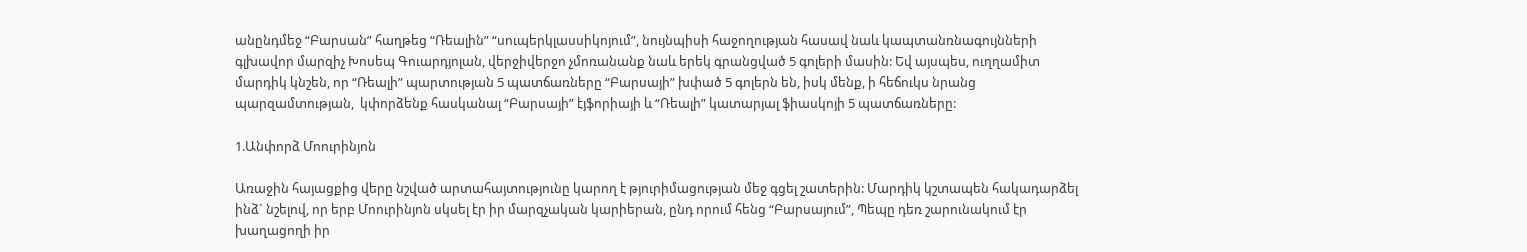անընդմեջ “Բարսան” հաղթեց “Ռեալին” “սուպերկլասսիկոյում”, նույնպիսի հաջողության հասավ նաև կապտանռնագույնների գլխավոր մարզիչ Խոսեպ Գուարդյոլան, վերջիվերջո չմոռանանք նաև երեկ գրանցված 5 գոլերի մասին: Եվ այսպես, ուղղամիտ մարդիկ կնշեն, որ “Ռեալի” պարտության 5 պատճառները “Բարսայի” խփած 5 գոլերն են, իսկ մենք, ի հեճուկս նրանց պարզամտության,  կփորձենք հասկանալ “Բարսայի” էյֆորիայի և “Ռեալի” կատարյալ ֆիասկոյի 5 պատճառները:

1.Անփորձ Մոուրինյոն

Առաջին հայացքից վերը նշված արտահայտությունը կարող է թյուրիմացության մեջ գցել շատերին: Մարդիկ կշտապեն հակադարձել ինձ` նշելով, որ երբ Մոուրինյոն սկսել էր իր մարզչական կարիերան, ընդ որում հենց “Բարսայում”, Պեպը դեռ շարունակում էր խաղացողի իր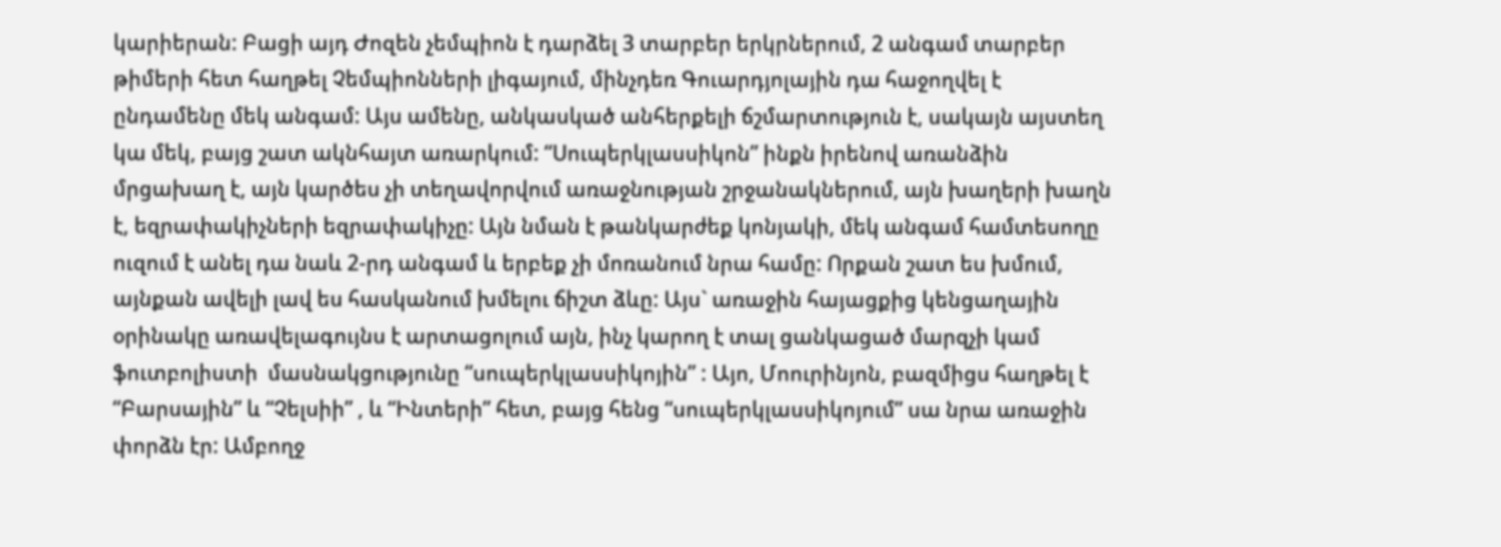կարիերան: Բացի այդ Ժոզեն չեմպիոն է դարձել 3 տարբեր երկրներում, 2 անգամ տարբեր թիմերի հետ հաղթել Չեմպիոնների լիգայում, մինչդեռ Գուարդյոլային դա հաջողվել է ընդամենը մեկ անգամ: Այս ամենը, անկասկած անհերքելի ճշմարտություն է, սակայն այստեղ կա մեկ, բայց շատ ակնհայտ առարկում: “Սուպերկլասսիկոն” ինքն իրենով առանձին մրցախաղ է, այն կարծես չի տեղավորվում առաջնության շրջանակներում, այն խաղերի խաղն է, եզրափակիչների եզրափակիչը: Այն նման է թանկարժեք կոնյակի, մեկ անգամ համտեսողը ուզում է անել դա նաև 2-րդ անգամ և երբեք չի մոռանում նրա համը: Որքան շատ ես խմում, այնքան ավելի լավ ես հասկանում խմելու ճիշտ ձևը: Այս` առաջին հայացքից կենցաղային օրինակը առավելագույնս է արտացոլում այն, ինչ կարող է տալ ցանկացած մարզչի կամ ֆուտբոլիստի  մասնակցությունը “սուպերկլասսիկոյին” : Այո, Մոուրինյոն, բազմիցս հաղթել է “Բարսային” և “Չելսիի” , և “Ինտերի” հետ, բայց հենց “սուպերկլասսիկոյում” սա նրա առաջին փորձն էր: Ամբողջ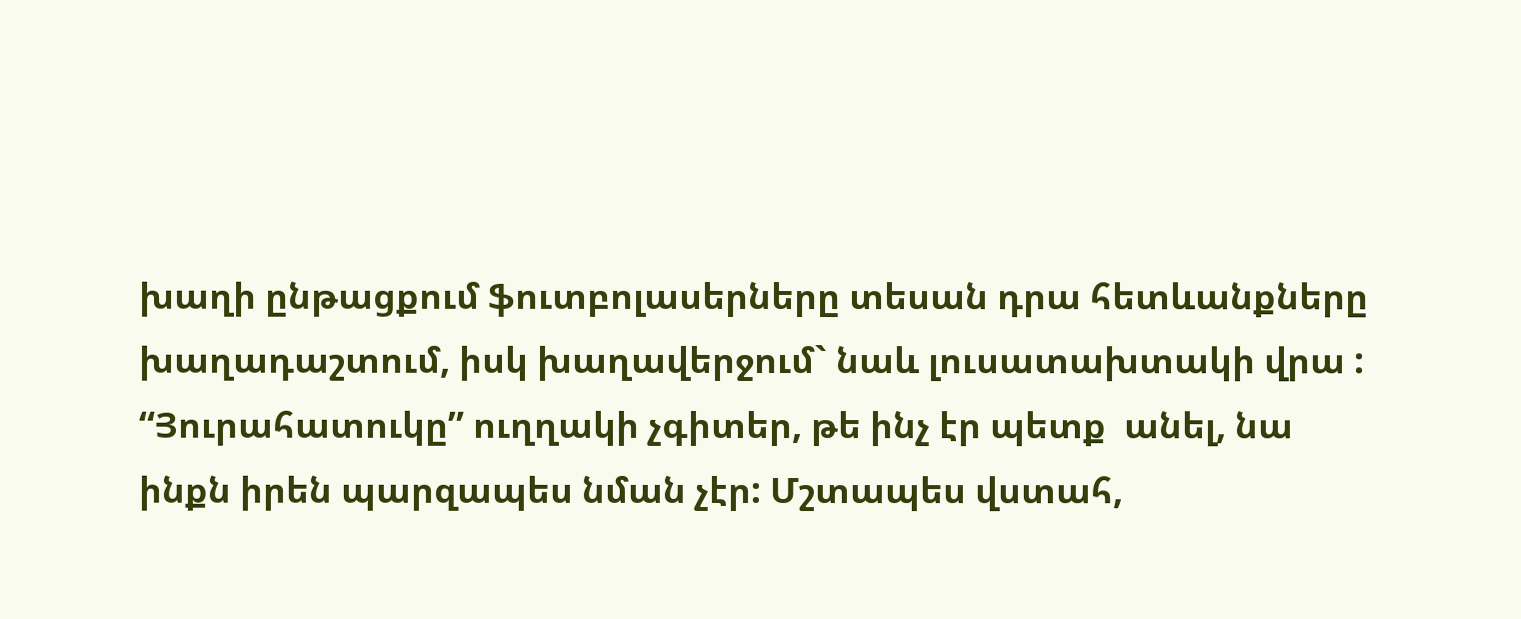խաղի ընթացքում ֆուտբոլասերները տեսան դրա հետևանքները խաղադաշտում, իսկ խաղավերջում` նաև լուսատախտակի վրա : “Յուրահատուկը” ուղղակի չգիտեր, թե ինչ էր պետք  անել, նա ինքն իրեն պարզապես նման չէր: Մշտապես վստահ,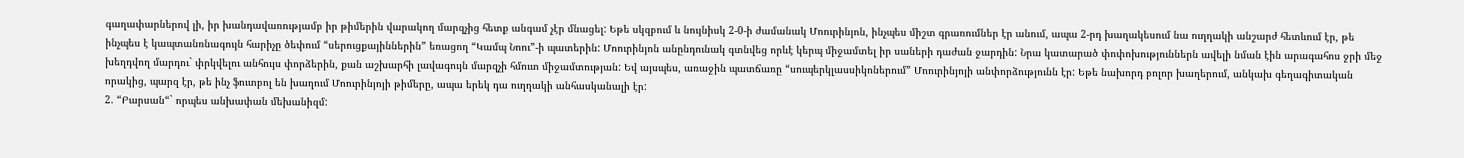գաղափարներով լի, իր խանդավառությամբ իր թիմերին վարակող մարզչից հետք անգամ չէր մնացել: Եթե սկզբում և նույնիսկ 2-0-ի ժամանակ Մոուրինյոն, ինչպես միշտ գրառումներ էր անում, ապա 2-րդ խաղակեսում նա ուղղակի անշարժ հետևում էր, թե ինչպես է կապտանռնագույն հարիչը ծեփում “սերուցքայիններին” եռացող “Կամպ Նոու”-ի պատերին: Մոուրինյոն անընդունակ գտնվեց որևէ կերպ միջամտել իր սաների դաժան ջարդին: Նրա կատարած փոփոխություններն ավելի նման էին արագահոս ջրի մեջ խեղդվող մարդու` փրկվելու անհույս փորձերին, քան աշխարհի լավագույն մարզչի հմուտ միջամտության: Եվ այսպես, առաջին պատճառը “սուպերկլասսիկոներում” Մոուրինյոյի անփորձությունն էր: Եթե նախորդ բոլոր խաղերում, անկախ գեղագիտական որակից, պարզ էր, թե ինչ ֆուտբոլ են խաղում Մոուրինյոյի թիմերը, ապա երեկ դա ուղղակի անհասկանալի էր:
2. “Բարսան“` որպես անխափան մեխանիզմ: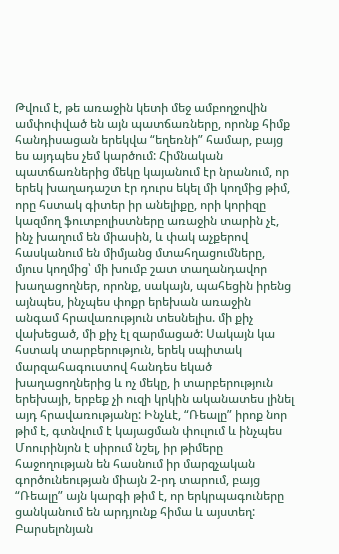Թվում է, թե առաջին կետի մեջ ամբողջովին ամփոփված են այն պատճառները, որոնք հիմք հանդիսացան երեկվա “եղեռնի” համար, բայց ես այդպես չեմ կարծում: Հիմնական պատճառներից մեկը կայանում էր նրանում, որ երեկ խաղադաշտ էր դուրս եկել մի կողմից թիմ, որը հստակ գիտեր իր անելիքը, որի կորիզը կազմող ֆուտբոլիստները առաջին տարին չէ, ինչ խաղում են միասին, և փակ աչքերով հասկանում են միմյանց մտահղացումները, մյուս կողմից՝ մի խումբ շատ տաղանդավոր խաղացողներ, որոնք, սակայն, պահեցին իրենց այնպես, ինչպես փոքր երեխան առաջին անգամ հրավառություն տեսնելիս. մի քիչ վախեցած, մի քիչ էլ զարմացած: Սակայն կա հստակ տարբերություն, երեկ սպիտակ մարզահագուստով հանդես եկած խաղացողներից և ոչ մեկը, ի տարբերություն երեխայի, երբեք չի ուզի կրկին ականատես լինել այդ հրավառությանը: Ինչևէ, “Ռեալը” իրոք նոր թիմ է, գտնվում է կայացման փուլում և ինչպես Մոուրինյոն է սիրում նշել, իր թիմերը հաջողության են հասնում իր մարզչական գործունեության միայն 2-րդ տարում, բայց “Ռեալը” այն կարգի թիմ է, որ երկրպագուները ցանկանում են արդյունք հիմա և այստեղ: Բարսելոնյան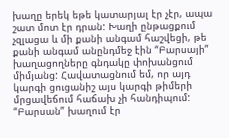խաղը երեկ եթե կատարյալ էր չէր, ապա շատ մոտ էր դրան: Խաղի ընթացքում չզլացա և մի քանի անգամ հաշվեցի, թե քանի անգամ անընդմեջ էին “Բարսայի” խաղացողները գնդակը փոխանցում միմյանց: Հավատացնում եմ, որ այդ կարգի ցուցանիշ այս կարգի թիմերի մրցավեճում հաճախ չի հանդիպում: “Բարսան” խաղում էր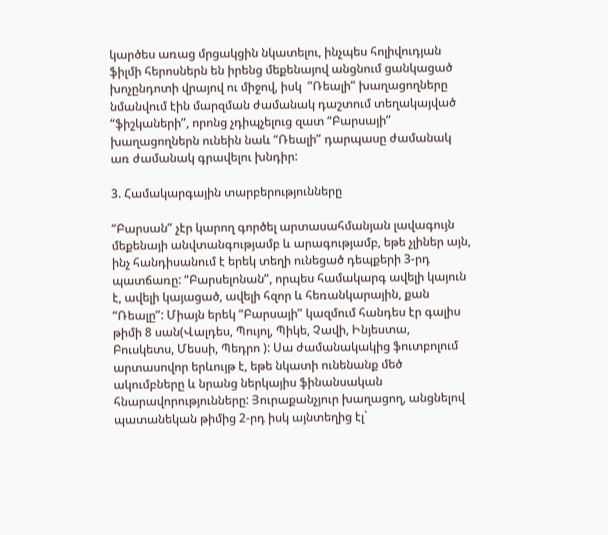կարծես առաց մրցակցին նկատելու, ինչպես հոլիվուդյան ֆիլմի հերոսներն են իրենց մեքենայով անցնում ցանկացած խոչընդոտի վրայով ու միջով, իսկ  ”Ռեալի” խաղացողները նմանվում էին մարզման ժամանակ դաշտում տեղակայված “ֆիշկաների”, որոնց չդիպչելուց զատ “Բարսայի” խաղացողներն ունեին նաև “Ռեալի” դարպասը ժամանակ առ ժամանակ գրավելու խնդիր:

3. Համակարգային տարբերությունները

“Բարսան” չէր կարող գործել արտասահմանյան լավագույն մեքենայի անվտանգությամբ և արագությամբ, եթե չլիներ այն, ինչ հանդիսանում է երեկ տեղի ունեցած դեպքերի 3-րդ պատճառը: “Բարսելոնան”, որպես համակարգ ավելի կայուն է, ավելի կայացած, ավելի հզոր և հեռանկարային, քան “Ռեալը”: Միայն երեկ “Բարսայի” կազմում հանդես էր գալիս թիմի 8 սան(Վալդես, Պույոլ, Պիկե, Չավի, Ինյեստա, Բուսկետս, Մեսսի, Պեդրո ): Սա ժամանակակից ֆուտբոլում արտասովոր երևույթ է, եթե նկատի ունենանք մեծ ակումբները և նրանց ներկայիս ֆինանսական հնարավորությունները: Յուրաքանչյուր խաղացող, անցնելով պատանեկան թիմից 2-րդ իսկ այնտեղից էլ`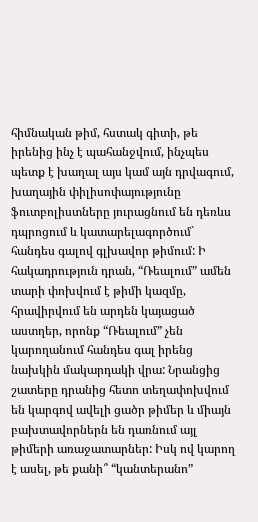հիմնական թիմ, հստակ գիտի, թե իրենից ինչ է պահանջվում, ինչպես պետք է խաղալ այս կամ այն դրվագում, խաղային փիլիսոփայությունը ֆուտբոլիստները յուրացնում են դեռևս դպրոցում և կատարելագործում` հանդես գալով գլխավոր թիմում: Ի հակադրություն դրան, “Ռեալում” ամեն տարի փոխվում է թիմի կազմը, հրավիրվում են արդեն կայացած աստղեր, որոնք “Ռեալում” չեն կարողանում հանդես գալ իրենց նախկին մակարդակի վրա: Նրանցից շատերը դրանից հետո տեղափոխվում են կարգով ավելի ցածր թիմեր և միայն բախտավորներն են դառնում այլ թիմերի առաջատարներ: Իսկ ով կարող է ասել, թե քանի՞ “կանտերանո”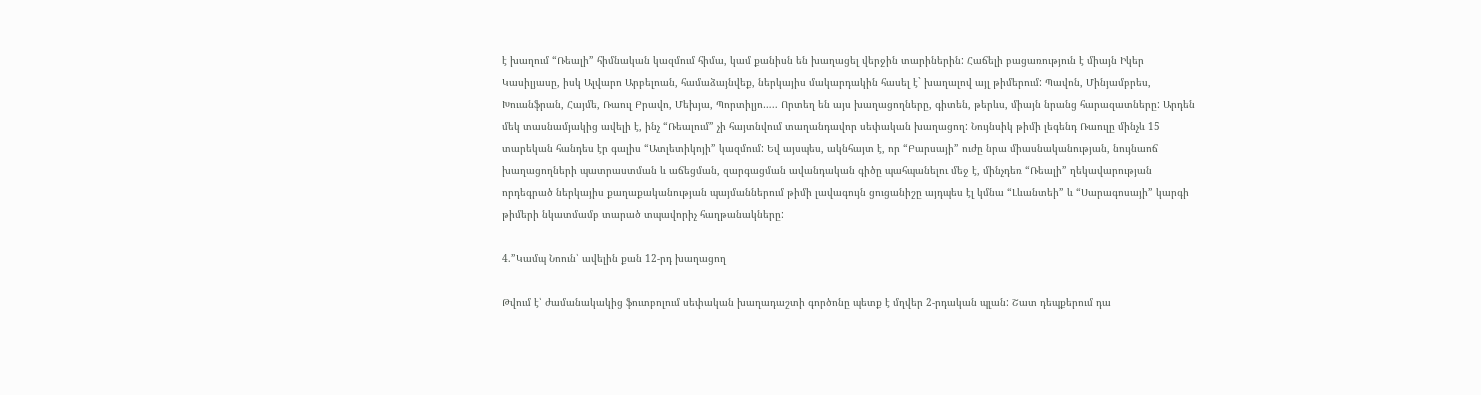է խաղում “Ռեալի” հիմնական կազմում հիմա, կամ քանիսն են խաղացել վերջին տարիներին: Հաճելի բացառություն է միայն Իկեր Կասիլյասը, իսկ Ալվարո Արբելոան, համաձայնվեք, ներկայիս մակարդակին հասել է` խաղալով այլ թիմերում: Պավոն, Մինյամբրես, Խուանֆրան, Հայմե, Ռաուլ Բրավո, Մեխյա, Պորտիլյո….. Որտեղ են այս խաղացողները, գիտեն, թերևս, միայն նրանց հարազատները: Արդեն մեկ տասնամյակից ավելի է, ինչ “Ռեալում” չի հայտնվում տաղանդավոր սեփական խաղացող: Նույնսիկ թիմի լեգենդ Ռաուլը մինչև 15 տարեկան հանդես էր գալիս “Ատլետիկոյի” կազմում: Եվ այսպես, ակնհայտ է, որ “Բարսայի” ուժը նրա միասնականության, նույնաոճ խաղացողների պատրաստման և աճեցման, զարգացման ավանդական գիծը պահպանելու մեջ է, մինչդեռ “Ռեալի” ղեկավարության որդեգրած ներկայիս քաղաքականության պայմաններում թիմի լավագույն ցուցանիշը այդպես էլ կմնա “Լևանտեի” և “Սարագոսայի” կարգի թիմերի նկատմամբ տարած տպավորիչ հաղթանակները:

4.”Կամպ Նոուն՝ ավելին քան 12-րդ խաղացող

Թվում է՝ ժամանակակից ֆուտբոլում սեփական խաղադաշտի գործոնը պետք է մղվեր 2-րդական պլան: Շատ դեպքերում դա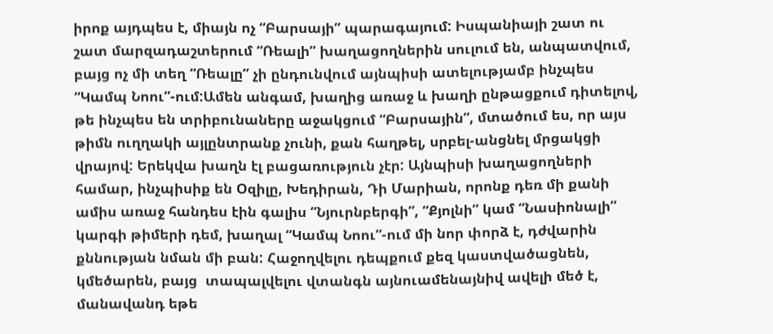իրոք այդպես է, միայն ոչ “Բարսայի” պարագայում: Իսպանիայի շատ ու շատ մարզադաշտերում “Ռեալի” խաղացողներին սուլում են, անպատվում, բայց ոչ մի տեղ “Ռեալը” չի ընդունվում այնպիսի ատելությամբ ինչպես “Կամպ Նոու”-ում:Ամեն անգամ, խաղից առաջ և խաղի ընթացքում դիտելով, թե ինչպես են տրիբունաները աջակցում “Բարսային”, մտածում ես, որ այս թիմն ուղղակի այլընտրանք չունի, քան հաղթել, սրբել-անցնել մրցակցի վրայով: Երեկվա խաղն էլ բացառություն չէր: Այնպիսի խաղացողների համար, ինչպիսիք են Օզիլը, Խեդիրան, Դի Մարիան, որոնք դեռ մի քանի ամիս առաջ հանդես էին գալիս “Նյուրնբերգի”, “Քյոլնի” կամ “Նասիոնալի” կարգի թիմերի դեմ, խաղալ “Կամպ Նոու”-ում մի նոր փորձ է, դժվարին քննության նման մի բան: Հաջողվելու դեպքում քեզ կաստվածացնեն, կմեծարեն, բայց  տապալվելու վտանգն այնուամենայնիվ ավելի մեծ է, մանավանդ եթե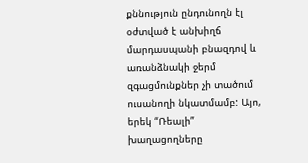քննություն ընդունողն էլ օժտված է անխիղճ մարդասպանի բնազդով և առանձնակի ջերմ զգացմունքներ չի տածում ուսանողի նկատմամբ: Այո, երեկ “Ռեալի” խաղացողները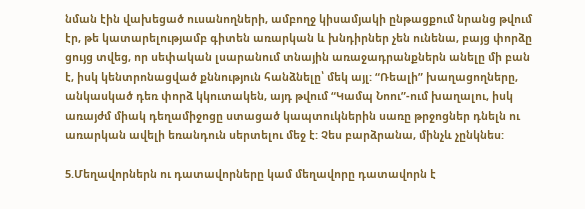նման էին վախեցած ուսանողների, ամբողջ կիսամյակի ընթացքում նրանց թվում էր, թե կատարելությամբ գիտեն առարկան և խնդիրներ չեն ունենա, բայց փորձը ցույց տվեց, որ սեփական լսարանում տնային առաջադրանքներն անելը մի բան է, իսկ կենտրոնացված քննություն հանձնելը՝ մեկ այլ: “Ռեալի” խաղացողները, անկասկած դեռ փորձ կկուտակեն, այդ թվում “Կամպ Նոու”-ում խաղալու, իսկ առայժմ միակ դեղամիջոցը ստացած կապտուկներին սառը թրջոցներ դնելն ու առարկան ավելի եռանդուն սերտելու մեջ է: Չես բարձրանա, մինչև չընկնես:

5.Մեղավորներն ու դատավորները կամ մեղավորը դատավորն է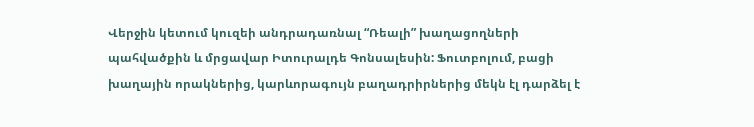Վերջին կետում կուզեի անդրադառնալ “Ռեալի” խաղացողների պահվածքին և մրցավար Իտուրալդե Գոնսալեսին: Ֆուտբոլում, բացի խաղային որակներից, կարևորագույն բաղադրիրներից մեկն էլ դարձել է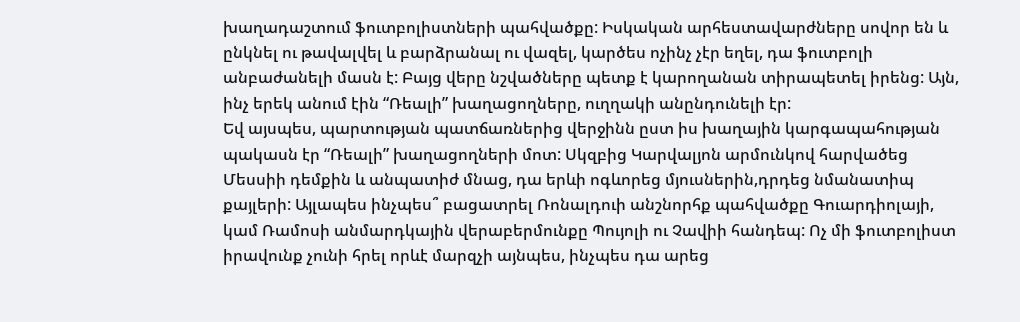խաղադաշտում ֆուտբոլիստների պահվածքը: Իսկական արհեստավարժները սովոր են և ընկնել ու թավալվել և բարձրանալ ու վազել, կարծես ոչինչ չէր եղել, դա ֆուտբոլի անբաժանելի մասն է: Բայց վերը նշվածները պետք է կարողանան տիրապետել իրենց: Այն, ինչ երեկ անում էին “Ռեալի” խաղացողները, ուղղակի անընդունելի էր:
Եվ այսպես, պարտության պատճառներից վերջինն ըստ իս խաղային կարգապահության պակասն էր “Ռեալի” խաղացողների մոտ: Սկզբից Կարվալյոն արմունկով հարվածեց Մեսսիի դեմքին և անպատիժ մնաց, դա երևի ոգևորեց մյուսներին,դրդեց նմանատիպ քայլերի: Այլապես ինչպես՞ բացատրել Ռոնալդուի անշնորհք պահվածքը Գուարդիոլայի, կամ Ռամոսի անմարդկային վերաբերմունքը Պույոլի ու Չավիի հանդեպ: Ոչ մի ֆուտբոլիստ իրավունք չունի հրել որևէ մարզչի այնպես, ինչպես դա արեց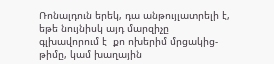Ռոնալդուն երեկ, դա անթույլատրելի է, եթե նույնիսկ այդ մարզիչը գլխավորում է  քո ոխերիմ մրցակից-թիմը, կամ խաղային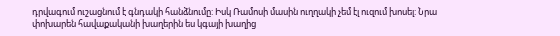դրվագում ուշացնում է գնդակի հանձնումը: Իսկ Ռամոսի մասին ուղղակի չեմ էլ ուզում խոսել: Նրա փոխարեն հավաքականի խաղերին ես կգայի խաղից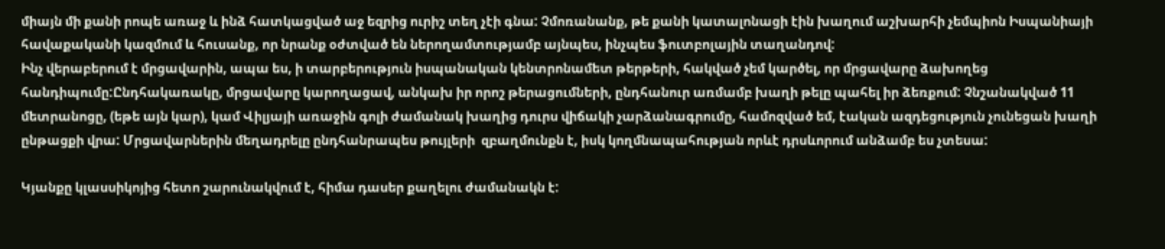միայն մի քանի րոպե առաջ և ինձ հատկացված աջ եզրից ուրիշ տեղ չէի գնա: Չմոռանանք, թե քանի կատալոնացի էին խաղում աշխարհի չեմպիոն Իսպանիայի հավաքականի կազմում և հուսանք, որ նրանք օժտված են ներողամտությամբ այնպես, ինչպես ֆուտբոլային տաղանդով:
Ինչ վերաբերում է մրցավարին, ապա ես, ի տարբերություն իսպանական կենտրոնամետ թերթերի, հակված չեմ կարծել, որ մրցավարը ձախողեց հանդիպումը:Ընդհակառակը, մրցավարը կարողացավ, անկախ իր որոշ թերացումների, ընդհանուր առմամբ խաղի թելը պահել իր ձեռքում: Չնշանակված 11 մետրանոցը, (եթե այն կար), կամ Վիլյայի առաջին գոլի ժամանակ խաղից դուրս վիճակի չարձանագրումը, համոզված եմ, էական ազդեցություն չունեցան խաղի ընթացքի վրա: Մրցավարներին մեղադրելը ընդհանրապես թույլերի  զբաղմունքն է, իսկ կողմնապահության որևէ դրսևորում անձամբ ես չտեսա:

Կյանքը կլասսիկոյից հետո շարունակվում է, հիմա դասեր քաղելու ժամանակն է: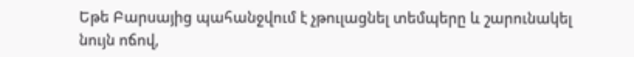Եթե Բարսայից պահանջվում է չթուլացնել տեմպերը և շարունակել նույն ոճով,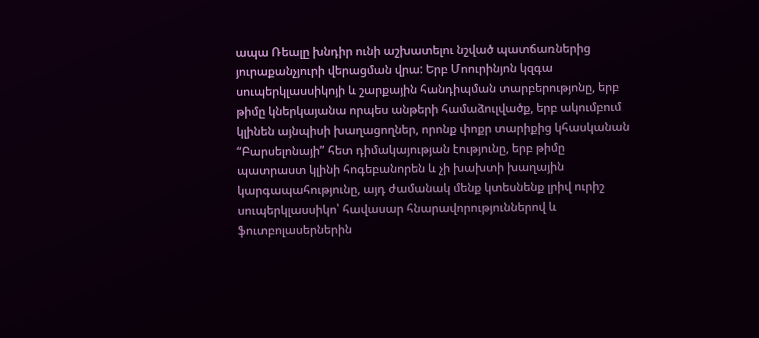ապա Ռեալը խնդիր ունի աշխատելու նշված պատճառներից յուրաքանչյուրի վերացման վրա: Երբ Մոուրինյոն կզգա սուպերկլասսիկոյի և շարքային հանդիպման տարբերությոնը, երբ թիմը կներկայանա որպես անթերի համաձուլվածք, երբ ակումբում կլինեն այնպիսի խաղացողներ, որոնք փոքր տարիքից կհասկանան “Բարսելոնայի” հետ դիմակայության էությունը, երբ թիմը պատրաստ կլինի հոգեբանորեն և չի խախտի խաղային կարգապահությունը, այդ ժամանակ մենք կտեսնենք լրիվ ուրիշ սուպերկլասսիկո՝ հավասար հնարավորություններով և ֆուտբոլասերներին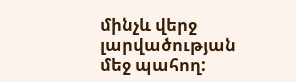մինչև վերջ լարվածության մեջ պահող: